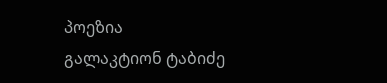პოეზია
გალაკტიონ ტაბიძე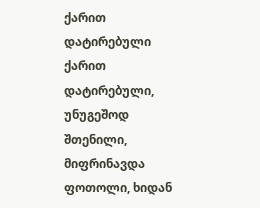ქარით დატირებული
ქარით დატირებული, უნუგეშოდ შთენილი,
მიფრინავდა ფოთოლი, ხიდან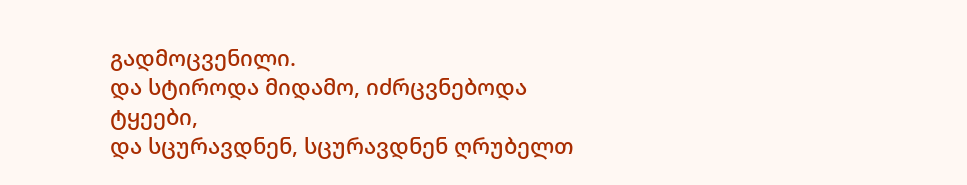გადმოცვენილი.
და სტიროდა მიდამო, იძრცვნებოდა ტყეები,
და სცურავდნენ, სცურავდნენ ღრუბელთ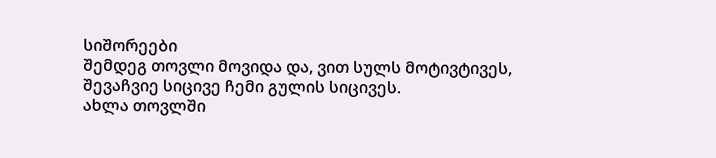სიშორეები
შემდეგ თოვლი მოვიდა და, ვით სულს მოტივტივეს,
შევაჩვიე სიცივე ჩემი გულის სიცივეს.
ახლა თოვლში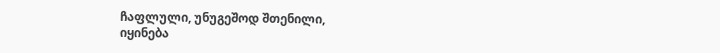ჩაფლული, უნუგეშოდ შთენილი,
იყინება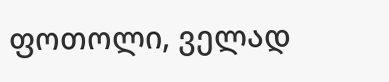ფოთოლი, ველად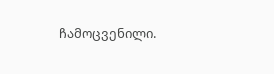ჩამოცვენილი.